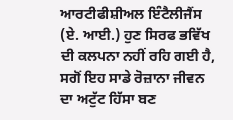ਆਰਟੀਫੀਸ਼ੀਅਲ ਇੰਟੈਲੀਜੈਂਸ (ਏ. ਆਈ.) ਹੁਣ ਸਿਰਫ ਭਵਿੱਖ ਦੀ ਕਲਪਨਾ ਨਹੀਂ ਰਹਿ ਗਈ ਹੈ, ਸਗੋਂ ਇਹ ਸਾਡੇ ਰੋਜ਼ਾਨਾ ਜੀਵਨ ਦਾ ਅਟੁੱਟ ਹਿੱਸਾ ਬਣ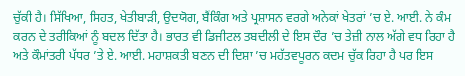ਚੁੱਕੀ ਹੈ। ਸਿੱਖਿਆ, ਸਿਹਤ, ਖੇਤੀਬਾੜੀ, ਉਦਯੋਗ, ਬੈਂਕਿੰਗ ਅਤੇ ਪ੍ਰਸ਼ਾਸਨ ਵਰਗੇ ਅਨੇਕਾਂ ਖੇਤਰਾਂ ’ਚ ਏ. ਆਈ. ਨੇ ਕੰਮ ਕਰਨ ਦੇ ਤਰੀਕਿਆਂ ਨੂੰ ਬਦਲ ਦਿੱਤਾ ਹੈ। ਭਾਰਤ ਵੀ ਡਿਜੀਟਲ ਤਬਦੀਲੀ ਦੇ ਇਸ ਦੌਰ ’ਚ ਤੇਜ਼ੀ ਨਾਲ ਅੱਗੇ ਵਧ ਰਿਹਾ ਹੈ ਅਤੇ ਕੌਮਾਂਤਰੀ ਪੱਧਰ ’ਤੇ ਏ. ਆਈ. ਮਹਾਸ਼ਕਤੀ ਬਣਨ ਦੀ ਦਿਸ਼ਾ ’ਚ ਮਹੱਤਵਪੂਰਨ ਕਦਮ ਚੁੱਕ ਰਿਹਾ ਹੈ ਪਰ ਇਸ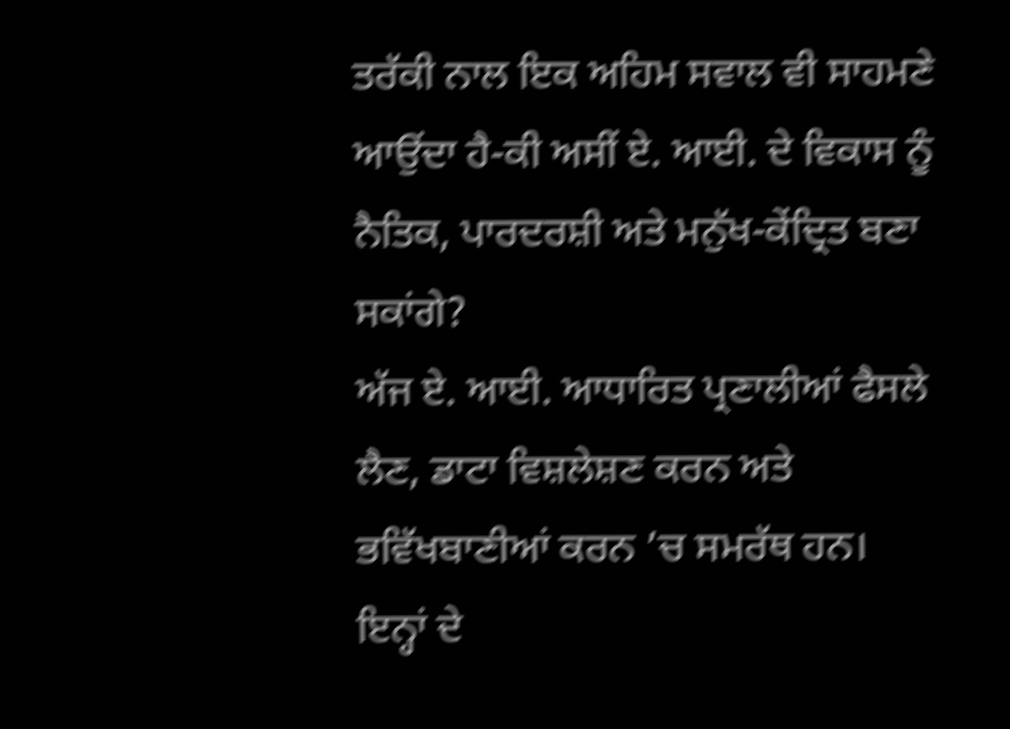ਤਰੱਕੀ ਨਾਲ ਇਕ ਅਹਿਮ ਸਵਾਲ ਵੀ ਸਾਹਮਣੇ ਆਉਂਦਾ ਹੈ-ਕੀ ਅਸੀਂ ਏ. ਆਈ. ਦੇ ਵਿਕਾਸ ਨੂੰ ਨੈਤਿਕ, ਪਾਰਦਰਸ਼ੀ ਅਤੇ ਮਨੁੱਖ-ਕੇਂਦ੍ਰਿਤ ਬਣਾ ਸਕਾਂਗੇ?
ਅੱਜ ਏ. ਆਈ. ਆਧਾਰਿਤ ਪ੍ਰਣਾਲੀਆਂ ਫੈਸਲੇ ਲੈਣ, ਡਾਟਾ ਵਿਸ਼ਲੇਸ਼ਣ ਕਰਨ ਅਤੇ ਭਵਿੱਖਬਾਣੀਆਂ ਕਰਨ ’ਚ ਸਮਰੱਥ ਹਨ। ਇਨ੍ਹਾਂ ਦੇ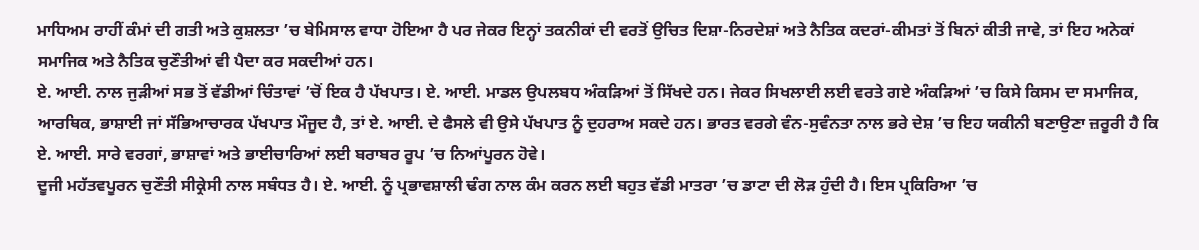ਮਾਧਿਅਮ ਰਾਹੀਂ ਕੰਮਾਂ ਦੀ ਗਤੀ ਅਤੇ ਕੁਸ਼ਲਤਾ ’ਚ ਬੇਮਿਸਾਲ ਵਾਧਾ ਹੋਇਆ ਹੈ ਪਰ ਜੇਕਰ ਇਨ੍ਹਾਂ ਤਕਨੀਕਾਂ ਦੀ ਵਰਤੋਂ ਉਚਿਤ ਦਿਸ਼ਾ-ਨਿਰਦੇਸ਼ਾਂ ਅਤੇ ਨੈਤਿਕ ਕਦਰਾਂ-ਕੀਮਤਾਂ ਤੋਂ ਬਿਨਾਂ ਕੀਤੀ ਜਾਵੇ, ਤਾਂ ਇਹ ਅਨੇਕਾਂ ਸਮਾਜਿਕ ਅਤੇ ਨੈਤਿਕ ਚੁਣੌਤੀਆਂ ਵੀ ਪੈਦਾ ਕਰ ਸਕਦੀਆਂ ਹਨ।
ਏ. ਆਈ. ਨਾਲ ਜੁੜੀਆਂ ਸਭ ਤੋਂ ਵੱਡੀਆਂ ਚਿੰਤਾਵਾਂ ’ਚੋਂ ਇਕ ਹੈ ਪੱਖਪਾਤ। ਏ. ਆਈ. ਮਾਡਲ ਉਪਲਬਧ ਅੰਕੜਿਆਂ ਤੋਂ ਸਿੱਖਦੇ ਹਨ। ਜੇਕਰ ਸਿਖਲਾਈ ਲਈ ਵਰਤੇ ਗਏ ਅੰਕੜਿਆਂ ’ਚ ਕਿਸੇ ਕਿਸਮ ਦਾ ਸਮਾਜਿਕ, ਆਰਥਿਕ, ਭਾਸ਼ਾਈ ਜਾਂ ਸੱਭਿਆਚਾਰਕ ਪੱਖਪਾਤ ਮੌਜੂਦ ਹੈ, ਤਾਂ ਏ. ਆਈ. ਦੇ ਫੈਸਲੇ ਵੀ ਉਸੇ ਪੱਖਪਾਤ ਨੂੰ ਦੁਹਰਾਅ ਸਕਦੇ ਹਨ। ਭਾਰਤ ਵਰਗੇ ਵੰਨ-ਸੁਵੰਨਤਾ ਨਾਲ ਭਰੇ ਦੇਸ਼ ’ਚ ਇਹ ਯਕੀਨੀ ਬਣਾਉਣਾ ਜ਼ਰੂਰੀ ਹੈ ਕਿ ਏ. ਆਈ. ਸਾਰੇ ਵਰਗਾਂ, ਭਾਸ਼ਾਵਾਂ ਅਤੇ ਭਾਈਚਾਰਿਆਂ ਲਈ ਬਰਾਬਰ ਰੂਪ ’ਚ ਨਿਆਂਪੂਰਨ ਹੋਵੇ।
ਦੂਜੀ ਮਹੱਤਵਪੂਰਨ ਚੁਣੌਤੀ ਸੀਕ੍ਰੇਸੀ ਨਾਲ ਸਬੰਧਤ ਹੈ। ਏ. ਆਈ. ਨੂੰ ਪ੍ਰਭਾਵਸ਼ਾਲੀ ਢੰਗ ਨਾਲ ਕੰਮ ਕਰਨ ਲਈ ਬਹੁਤ ਵੱਡੀ ਮਾਤਰਾ ’ਚ ਡਾਟਾ ਦੀ ਲੋੜ ਹੁੰਦੀ ਹੈ। ਇਸ ਪ੍ਰਕਿਰਿਆ ’ਚ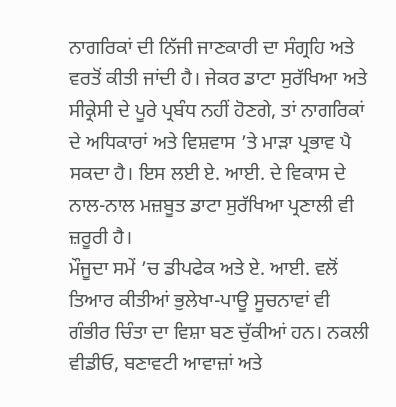ਨਾਗਰਿਕਾਂ ਦੀ ਨਿੱਜੀ ਜਾਣਕਾਰੀ ਦਾ ਸੰਗ੍ਰਹਿ ਅਤੇ ਵਰਤੋਂ ਕੀਤੀ ਜਾਂਦੀ ਹੈ। ਜੇਕਰ ਡਾਟਾ ਸੁਰੱਖਿਆ ਅਤੇ ਸੀਕ੍ਰੇਸੀ ਦੇ ਪੂਰੇ ਪ੍ਰਬੰਧ ਨਹੀਂ ਹੋਣਗੇ, ਤਾਂ ਨਾਗਰਿਕਾਂ ਦੇ ਅਧਿਕਾਰਾਂ ਅਤੇ ਵਿਸ਼ਵਾਸ ’ਤੇ ਮਾੜਾ ਪ੍ਰਭਾਵ ਪੈ ਸਕਦਾ ਹੈ। ਇਸ ਲਈ ਏ. ਆਈ. ਦੇ ਵਿਕਾਸ ਦੇ ਨਾਲ-ਨਾਲ ਮਜ਼ਬੂਤ ਡਾਟਾ ਸੁਰੱਖਿਆ ਪ੍ਰਣਾਲੀ ਵੀ ਜ਼ਰੂਰੀ ਹੈ।
ਮੌਜੂਦਾ ਸਮੇਂ ’ਚ ਡੀਪਫੇਕ ਅਤੇ ਏ. ਆਈ. ਵਲੋਂ ਤਿਆਰ ਕੀਤੀਆਂ ਭੁਲੇਖਾ-ਪਾਊ ਸੂਚਨਾਵਾਂ ਵੀ ਗੰਭੀਰ ਚਿੰਤਾ ਦਾ ਵਿਸ਼ਾ ਬਣ ਚੁੱਕੀਆਂ ਹਨ। ਨਕਲੀ ਵੀਡੀਓ, ਬਣਾਵਟੀ ਆਵਾਜ਼ਾਂ ਅਤੇ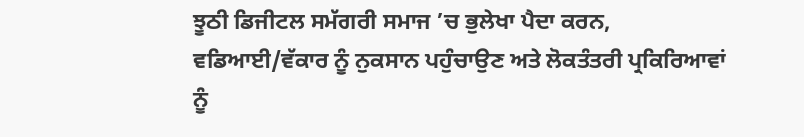ਝੂਠੀ ਡਿਜੀਟਲ ਸਮੱਗਰੀ ਸਮਾਜ ’ਚ ਭੁਲੇਖਾ ਪੈਦਾ ਕਰਨ, ਵਡਿਆਈ/ਵੱਕਾਰ ਨੂੰ ਨੁਕਸਾਨ ਪਹੁੰਚਾਉਣ ਅਤੇ ਲੋਕਤੰਤਰੀ ਪ੍ਰਕਿਰਿਆਵਾਂ ਨੂੰ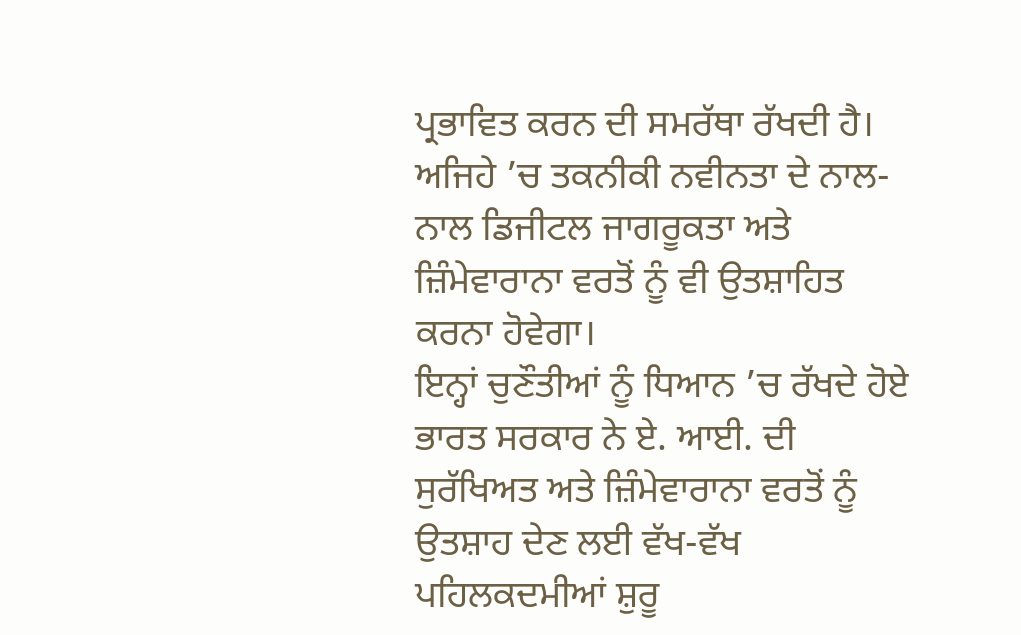ਪ੍ਰਭਾਵਿਤ ਕਰਨ ਦੀ ਸਮਰੱਥਾ ਰੱਖਦੀ ਹੈ। ਅਜਿਹੇ ’ਚ ਤਕਨੀਕੀ ਨਵੀਨਤਾ ਦੇ ਨਾਲ-ਨਾਲ ਡਿਜੀਟਲ ਜਾਗਰੂਕਤਾ ਅਤੇ ਜ਼ਿੰਮੇਵਾਰਾਨਾ ਵਰਤੋਂ ਨੂੰ ਵੀ ਉਤਸ਼ਾਹਿਤ ਕਰਨਾ ਹੋਵੇਗਾ।
ਇਨ੍ਹਾਂ ਚੁਣੌਤੀਆਂ ਨੂੰ ਧਿਆਨ ’ਚ ਰੱਖਦੇ ਹੋਏ ਭਾਰਤ ਸਰਕਾਰ ਨੇ ਏ. ਆਈ. ਦੀ ਸੁਰੱਖਿਅਤ ਅਤੇ ਜ਼ਿੰਮੇਵਾਰਾਨਾ ਵਰਤੋਂ ਨੂੰ ਉਤਸ਼ਾਹ ਦੇਣ ਲਈ ਵੱਖ-ਵੱਖ ਪਹਿਲਕਦਮੀਆਂ ਸ਼ੁਰੂ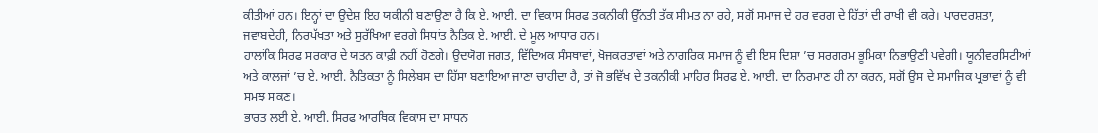ਕੀਤੀਆਂ ਹਨ। ਇਨ੍ਹਾਂ ਦਾ ਉਦੇਸ਼ ਇਹ ਯਕੀਨੀ ਬਣਾਉਣਾ ਹੈ ਕਿ ਏ. ਆਈ. ਦਾ ਵਿਕਾਸ ਸਿਰਫ ਤਕਨੀਕੀ ਉੱਨਤੀ ਤੱਕ ਸੀਮਤ ਨਾ ਰਹੇ, ਸਗੋਂ ਸਮਾਜ ਦੇ ਹਰ ਵਰਗ ਦੇ ਹਿੱਤਾਂ ਦੀ ਰਾਖੀ ਵੀ ਕਰੇ। ਪਾਰਦਰਸ਼ਤਾ, ਜਵਾਬਦੇਹੀ, ਨਿਰਪੱਖਤਾ ਅਤੇ ਸੁਰੱਖਿਆ ਵਰਗੇ ਸਿਧਾਂਤ ਨੈਤਿਕ ਏ. ਆਈ. ਦੇ ਮੂਲ ਆਧਾਰ ਹਨ।
ਹਾਲਾਂਕਿ ਸਿਰਫ ਸਰਕਾਰ ਦੇ ਯਤਨ ਕਾਫ਼ੀ ਨਹੀਂ ਹੋਣਗੇ। ਉਦਯੋਗ ਜਗਤ, ਵਿੱਦਿਅਕ ਸੰਸਥਾਵਾਂ, ਖੋਜਕਰਤਾਵਾਂ ਅਤੇ ਨਾਗਰਿਕ ਸਮਾਜ ਨੂੰ ਵੀ ਇਸ ਦਿਸ਼ਾ ’ਚ ਸਰਗਰਮ ਭੂਮਿਕਾ ਨਿਭਾਉਣੀ ਪਵੇਗੀ। ਯੂਨੀਵਰਸਿਟੀਆਂ ਅਤੇ ਕਾਲਜਾਂ ’ਚ ਏ. ਆਈ. ਨੈਤਿਕਤਾ ਨੂੰ ਸਿਲੇਬਸ ਦਾ ਹਿੱਸਾ ਬਣਾਇਆ ਜਾਣਾ ਚਾਹੀਦਾ ਹੈ, ਤਾਂ ਜੋ ਭਵਿੱਖ ਦੇ ਤਕਨੀਕੀ ਮਾਹਿਰ ਸਿਰਫ ਏ. ਆਈ. ਦਾ ਨਿਰਮਾਣ ਹੀ ਨਾ ਕਰਨ, ਸਗੋਂ ਉਸ ਦੇ ਸਮਾਜਿਕ ਪ੍ਰਭਾਵਾਂ ਨੂੰ ਵੀ ਸਮਝ ਸਕਣ।
ਭਾਰਤ ਲਈ ਏ. ਆਈ. ਸਿਰਫ ਆਰਥਿਕ ਵਿਕਾਸ ਦਾ ਸਾਧਨ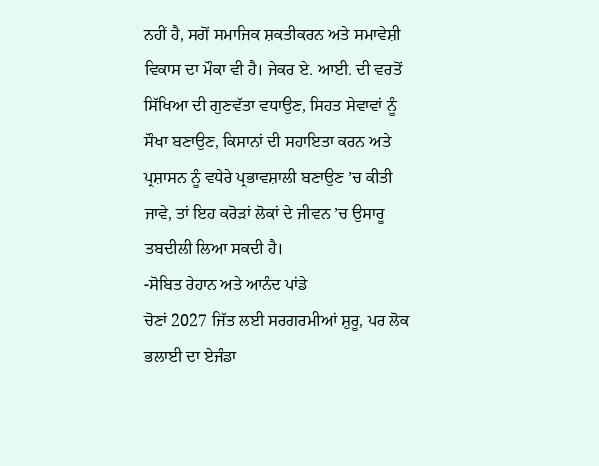ਨਹੀਂ ਹੈ, ਸਗੋਂ ਸਮਾਜਿਕ ਸ਼ਕਤੀਕਰਨ ਅਤੇ ਸਮਾਵੇਸ਼ੀ ਵਿਕਾਸ ਦਾ ਮੌਕਾ ਵੀ ਹੈ। ਜੇਕਰ ਏ. ਆਈ. ਦੀ ਵਰਤੋਂ ਸਿੱਖਿਆ ਦੀ ਗੁਣਵੱਤਾ ਵਧਾਉਣ, ਸਿਹਤ ਸੇਵਾਵਾਂ ਨੂੰ ਸੌਖਾ ਬਣਾਉਣ, ਕਿਸਾਨਾਂ ਦੀ ਸਹਾਇਤਾ ਕਰਨ ਅਤੇ ਪ੍ਰਸ਼ਾਸਨ ਨੂੰ ਵਧੇਰੇ ਪ੍ਰਭਾਵਸ਼ਾਲੀ ਬਣਾਉਣ ’ਚ ਕੀਤੀ ਜਾਵੇ, ਤਾਂ ਇਹ ਕਰੋੜਾਂ ਲੋਕਾਂ ਦੇ ਜੀਵਨ ’ਚ ਉਸਾਰੂ ਤਬਦੀਲੀ ਲਿਆ ਸਕਦੀ ਹੈ।
-ਸੋਬਿਤ ਰੇਹਾਨ ਅਤੇ ਆਨੰਦ ਪਾਂਡੇ
ਚੋਣਾਂ 2027 ਜਿੱਤ ਲਈ ਸਰਗਰਮੀਆਂ ਸ਼ੁਰੂ, ਪਰ ਲੋਕ ਭਲਾਈ ਦਾ ਏਜੰਡਾ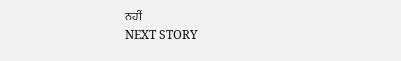ਨਹੀਂ
NEXT STORY